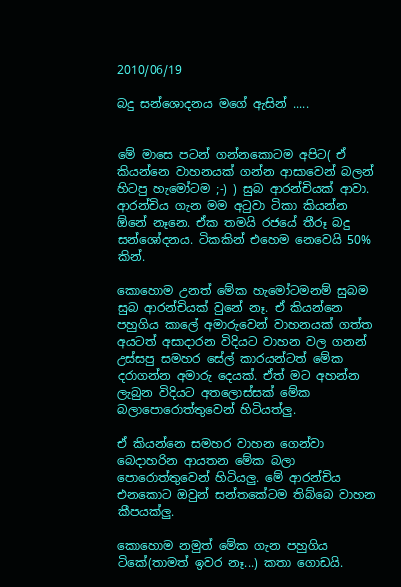2010/06/19

බදු සන්ශොදනය මගේ ඇසින් .....


මේ මාසෙ පටන් ගන්නකොටම අපිට( ඒ කියන්නෙ වාහනයක් ගන්න ආසාවෙන් බලන් හිටපු හැමෝටම ;-) ) සුබ ආරන්චියක් ආවා. ආරන්චිය ගැන මම අටුවා ටිකා කියන්න ඕනේ නෑනෙ. ඒක තමයි රජයේ තීරූ බදු සන්ශෝදනය. ටිකකින් එහෙම නෙවෙයි 50% කින්.

කොහොම උනත් මේක හැමෝටමනම් සුබම සුබ ආරන්චියක් වුනේ නෑ. ඒ කියන්නෙ පහුගිය කාලේ අමාරුවෙන් වාහනයක් ගත්ත අයටත් අසාදාරන විදියට වාහන වල ගනන් උස්සපු සමහර සේල් කාරයන්ටත් මේක දරාගන්න අමාරු දෙයක්. ඒත් මට අහන්න ලැබුන විදියට අතලොස්සක් මේක බලාපොරොත්තුවෙන් හිටියත්ලු.

ඒ කියන්නෙ සමහර වාහන ගෙන්වා බෙදාහරින ආයතන මේක බලා පොරොත්තුවෙන් හිටියලු. මේ ආරන්චිය එනකොට ඔවුන් සන්තකේටම තිබ්බෙ වාහන කීපයක්ලු.

කොහොම නමුත් මේක ගැන පහුගිය ටිකේ(තාමත් ඉවර නෑ...) කතා ගොඩයි.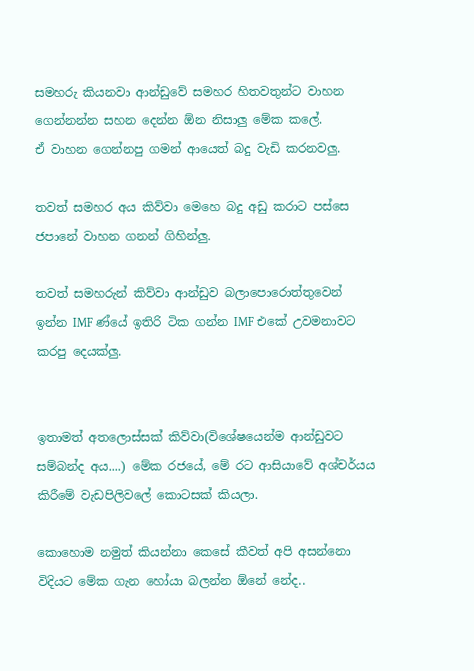සමහරු කියනවා ආන්ඩුවේ සමහර හිතවතුන්ට වාහන ගෙන්නන්න සහන දෙන්න ඕන නිසාලු මේක කලේ.
ඒ වාහන ගෙන්නපු ගමන් ආයෙත් බදු වැඩි කරනවලු.

තවත් සමහර අය කිව්වා මෙහෙ බදු අඩු කරාට පස්සෙ ජපානේ වාහන ගනන් ගිහින්ලු.

තවත් සමහරුන් කිව්වා ආන්ඩුව බලාපොරොත්තුවෙන් ඉන්න IMF ණ්යේ ඉතිරි ටික ගන්න IMF එකේ උවමනාවට කරපු දෙයක්ලු.


ඉතාමත් අතලොස්සක් කිව්වා(විශේෂයෙන්ම ආන්ඩුවට සම්බන්ද අය....) මේක රජයේ, මේ රට ආසියාවේ අශ්චර්යය කිරීමේ වැඩපිලිවලේ කොටසක් කියලා.

කොහොම නමුත් කියන්නා කෙසේ කීවත් අපි අසන්නො විදියට මේක ගැන හෝයා බලන්න ඕනේ නේද..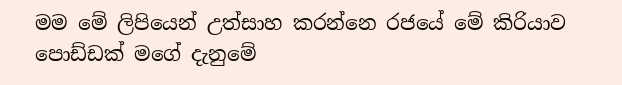මම මේ ලිපියෙන් උත්සාහ කරන්නෙ රජයේ මේ කිරියාව පොඩ්ඩක් මගේ දැනුමේ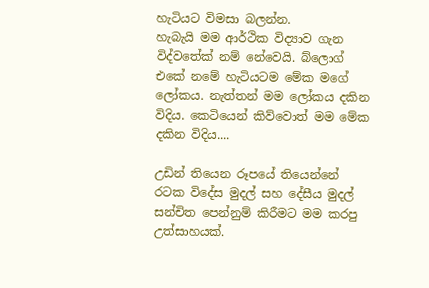හැටියට විමසා බලන්න.
හැබැයි මම ආර්ථික විද්‍යාව ගැන විද්වතේක් නම් නේවෙයි. බ්ලොග් එකේ නමේ හැටියටම මේක මගේ ලෝකය. නැත්තන් මම ලෝකය දකින විදිය. කෙටියෙන් කිව්වොත් මම මේක දකින විදිය....

උඩින් තියෙන රූපයේ තියෙන්නේ රටක විදේස මුදල් සහ දේසීය මුදල් සන්චිත පෙන්නුම් කිරීමට මම කරපු උත්සාහයක්.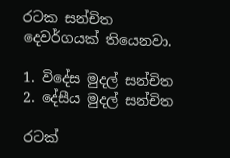රටක සන්චිත දෙවර්ගයක් තියෙනවා.

1. විදේස මුදල් සන්චිත
2. දේසීය මුදල් සන්චිත

රටක්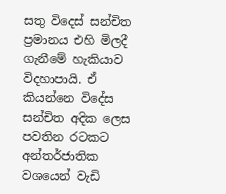සතු විදෙස් සන්චිත ප්‍රමානය එහි මිලදී ගැනීමේ හැකියාව විදහාපායි. ඒ කියන්නෙ විදේස සන්චිත අදික ලෙස පවතින රටකට අන්තර්ජාතික වශයෙන් වැඩි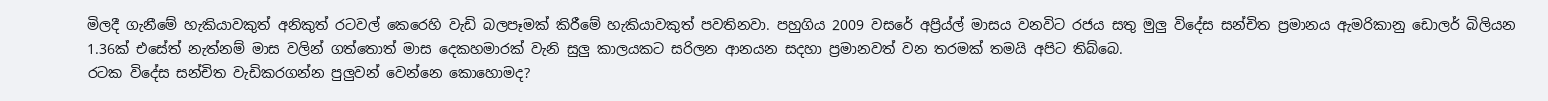මිලදී ගැනීමේ හැකියාවකුත් අනිකුත් රටවල් කෙරෙහි වැඩි බලපෑමක් කිරීමේ හැකියාවකුත් පවතිනවා. පහුගිය 2009 වසරේ අප්‍රි‍‍‍‍ය්ල් මාසය වනවිට රජය සතු මුලු විදේස සන්චිත ප්‍රමානය ඇමරිකානු ඩොලර් බිලියන 1.36ක් එසේත් නැත්නම් මාස වලින් ගත්තොත් මාස දෙකහමාරක් වැනි සුලු කාලයකට සරිලන ආනයන සදහා ප්‍රමානවත් වන තරමක් තමයි අපිට තිබ්බෙ.
රටක විදේස සන්චිත වැඩිකරගන්න පුලුවන් වෙන්නෙ කොහොමද?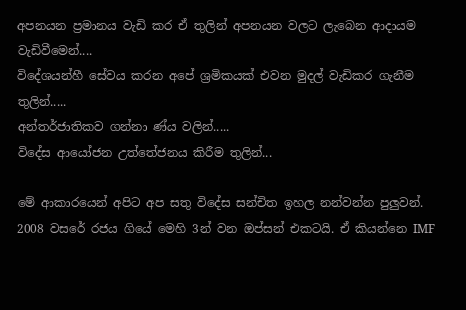අපනයන ප්‍රමානය වැඩි කර ඒ තුලින් අපනයන වලට ලැබෙන ආදායම වැඩිවීමෙන්....
විදේශයන්හී සේවය කරන අපේ ශ්‍රමිකයක් එවන මුදල් වැඩිකර ගැනීම තුලින්.....
අන්තර්ජාතිකව ගන්නා ණ්ය වලින්.....
විදේස ආයෝජන උත්තේජනය කිරීම තුලින්...

මේ ආකාරයෙන් අපිට අප සතු විදේස සන්චිත ඉහල නන්වන්න පුලුවන්. 2008 වසරේ රජය ගියේ මෙහි 3න් වන ඔප්සන් එකටයි. ඒ කියන්නෙ IMF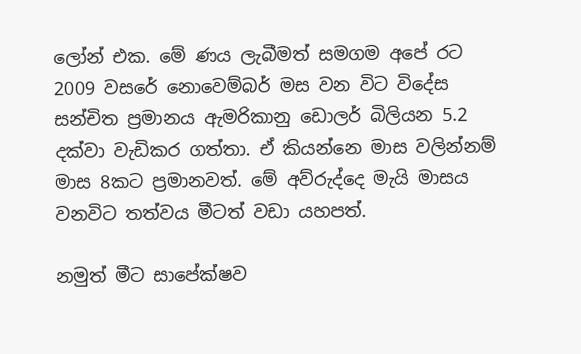ලෝන් එක. මේ ණය ලැබීමත් සමගම අපේ රට 2009 වසරේ නොවෙම්බර් මස වන විට විදේස සන්චිත ප්‍රමානය ඇමරිකානු ඩොලර් බිලියන 5.2 දක්වා වැඩිකර ගත්තා. ඒ කියන්නෙ මාස වලින්නම් මාස 8කට ප්‍රමානවත්. මේ අව්රුද්දෙ මැයි මාසය වනවිට තත්වය මීටත් වඩා යහපත්.

නමුත් මීට සාපේක්ෂව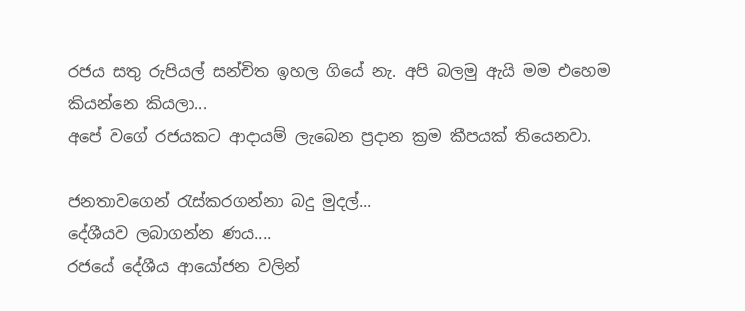රජය සතු රුපියල් සන්චිත ඉහල ගියේ නැ. අපි බලමු ඇයි මම එහෙම කියන්නෙ කියලා...
අපේ වගේ රජයකට ආදායම් ලැබෙන ප්‍රදාන ක්‍රම කීපයක් තියෙනවා.

ජනතාවගෙන් රැස්කරගන්නා බදු මුදල්...
දේශීයව ලබාගන්න ණය....
රජයේ දේශීය ආයෝජන වලින්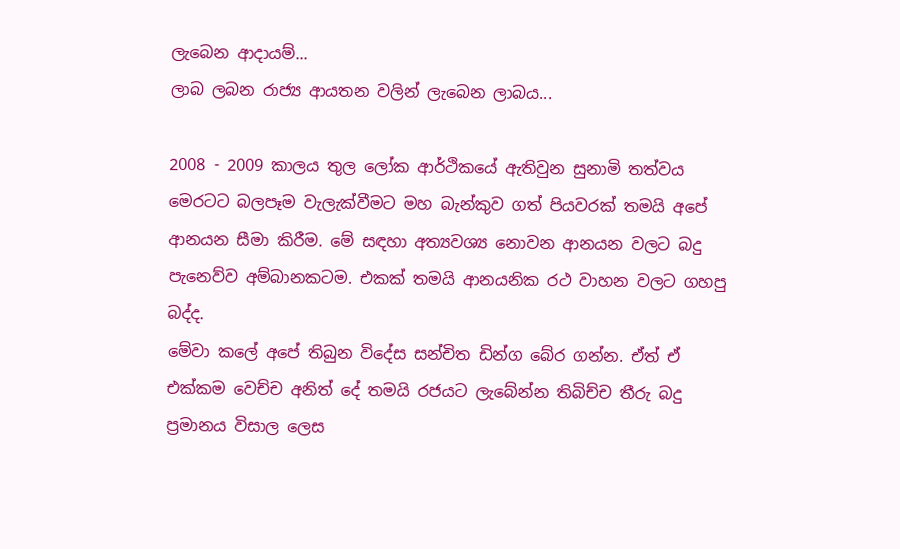ලැබෙන ආදායම්...
ලාබ ලබන රාජ්‍ය ආයතන වලින් ලැබෙන ලාබය...

2008 - 2009 කාලය තුල ලෝක ආර්ථිකයේ ඇතිවුන සුනාමි තත්වය මෙරටට බලපෑම වැලැක්වීමට මහ බැන්කුව ගත් පියවරක් තමයි අපේ ආනයන සීමා කිරීම. මේ සඳහා අත්‍යවශ්‍ය නොවන ආනයන වලට බදු පැනෙව්ව අම්බානකටම. එකක් තමයි ආනයනික රථ වාහන වලට ගහපු බද්ද.
මේවා කලේ අපේ තිබුන විදේස සන්චිත ඩින්ග බේර ගන්න. ඒත් ඒ එක්කම වෙච්ච අනිත් දේ තමයි රජයට ලැබේන්න තිබිච්ච තීරු බදු ප්‍රමානය විසාල ලෙස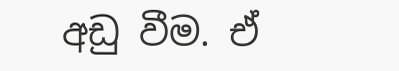අඩු වීම. ඒ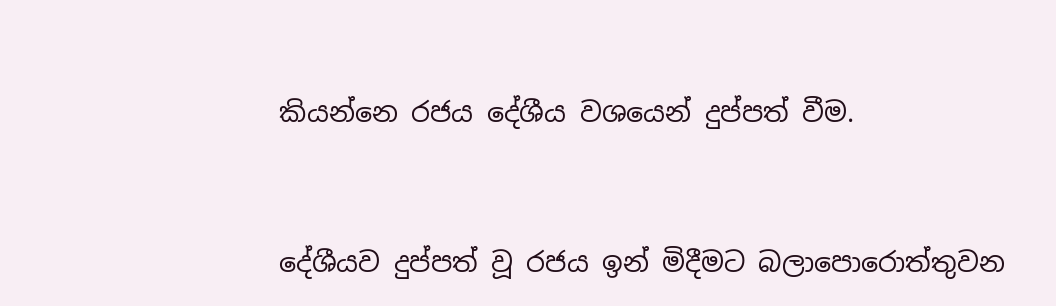කියන්නෙ රජය දේශීය වශයෙන් දුප්පත් වීම.


දේශීයව දුප්පත් වූ රජය ඉන් මිදීමට බලාපොරොත්තුවන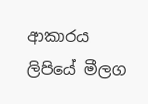ආකාරය ලිපියේ මීලග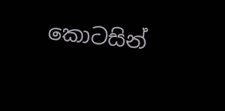කොටසින්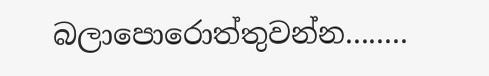බලාපොරොත්තුවන්න........